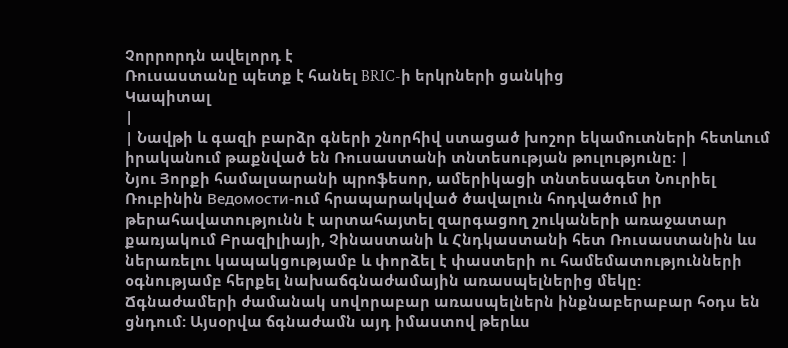Չորրորդն ավելորդ է
Ռուսաստանը պետք է հանել BRIC-ի երկրների ցանկից
Կապիտալ
|
| Նավթի և գազի բարձր գների շնորհիվ ստացած խոշոր եկամուտների հետևում իրականում թաքնված են Ռուսաստանի տնտեսության թուլությունը։ |
Նյու Յորքի համալսարանի պրոֆեսոր, ամերիկացի տնտեսագետ Նուրիել Ռուբինին Ведомости-ում հրապարակված ծավալուն հոդվածում իր թերահավատությունն է արտահայտել զարգացող շուկաների առաջատար քառյակում Բրազիլիայի, Չինաստանի և Հնդկաստանի հետ Ռուսաստանին ևս ներառելու կապակցությամբ և փորձել է փաստերի ու համեմատությունների օգնությամբ հերքել նախաճգնաժամային առասպելներից մեկը:
Ճգնաժամերի ժամանակ սովորաբար առասպելներն ինքնաբերաբար հօդս են ցնդում: Այսօրվա ճգնաժամն այդ իմաստով թերևս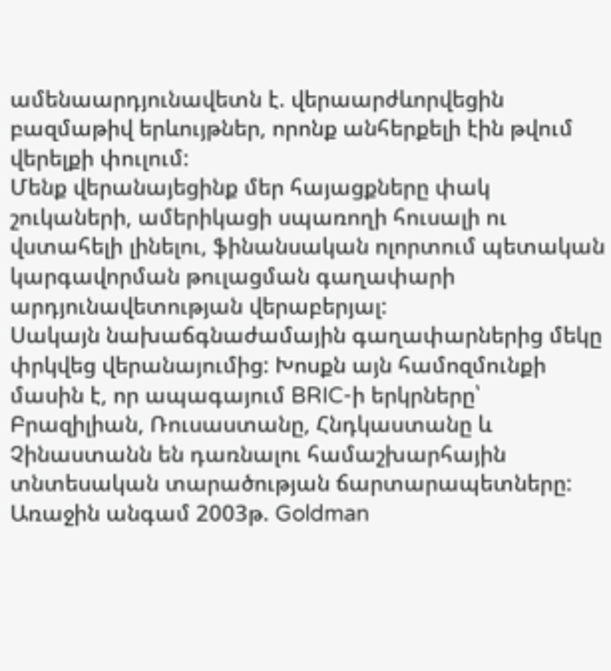ամենաարդյունավետն է. վերաարժևորվեցին բազմաթիվ երևույթներ, որոնք անհերքելի էին թվում վերելքի փուլում:
Մենք վերանայեցինք մեր հայացքները փակ շուկաների, ամերիկացի սպառողի հուսալի ու վստահելի լինելու, ֆինանսական ոլորտում պետական կարգավորման թուլացման գաղափարի արդյունավետության վերաբերյալ:
Սակայն նախաճգնաժամային գաղափարներից մեկը փրկվեց վերանայումից: Խոսքն այն համոզմունքի մասին է, որ ապագայում BRIC-ի երկրները՝ Բրազիլիան, Ռուսաստանը, Հնդկաստանը և Չինաստանն են դառնալու համաշխարհային տնտեսական տարածության ճարտարապետները:
Առաջին անգամ 2003թ. Goldman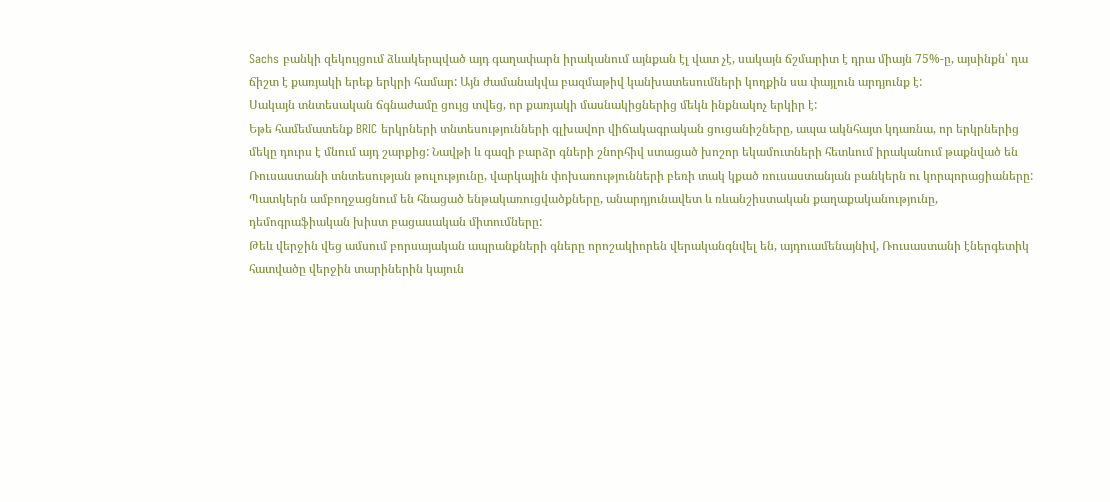Sachs բանկի զեկույցում ձևակերպված այդ գաղափարն իրականում այնքան էլ վատ չէ, սակայն ճշմարիտ է դրա միայն 75%-ը, այսինքն՝ դա ճիշտ է քառյակի երեք երկրի համար: Այն ժամանակվա բազմաթիվ կանխատեսումների կողքին սա փայլուն արդյունք է:
Սակայն տնտեսական ճգնաժամը ցույց տվեց, որ քառյակի մասնակիցներից մեկն ինքնակոչ երկիր է:
Եթե համեմատենք BRIC երկրների տնտեսությունների գլխավոր վիճակագրական ցուցանիշները, ապա ակնհայտ կդառնա, որ երկրներից մեկը դուրս է մնում այդ շարքից: Նավթի և գազի բարձր գների շնորհիվ ստացած խոշոր եկամուտների հետևում իրականում թաքնված են Ռուսաստանի տնտեսության թուլությունը, վարկային փոխառությունների բեռի տակ կքած ռուսաստանյան բանկերն ու կորպորացիաները:
Պատկերն ամբողջացնում են հնացած ենթակառուցվածքները, անարդյունավետ և ռևանշիստական քաղաքականությունը, դեմոգրաֆիական խիստ բացասական միտումները:
Թեև վերջին վեց ամսում բորսայական ապրանքների գները որոշակիորեն վերականգնվել են, այդուամենայնիվ, Ռուսաստանի էներգետիկ հատվածը վերջին տարիներին կայուն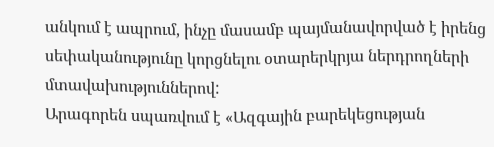անկում է ապրում, ինչը մասամբ պայմանավորված է իրենց սեփականությունը կորցնելու օտարերկրյա ներդրողների մտավախություններով:
Արագորեն սպառվում է «Ազգային բարեկեցության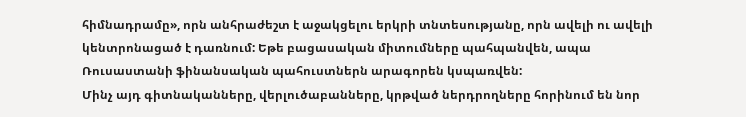հիմնադրամը», որն անհրաժեշտ է աջակցելու երկրի տնտեսությանը, որն ավելի ու ավելի կենտրոնացած է դառնում: Եթե բացասական միտումները պահպանվեն, ապա Ռուսաստանի ֆինանսական պահուստներն արագորեն կսպառվեն:
Մինչ այդ գիտնականները, վերլուծաբանները, կրթված ներդրողները հորինում են նոր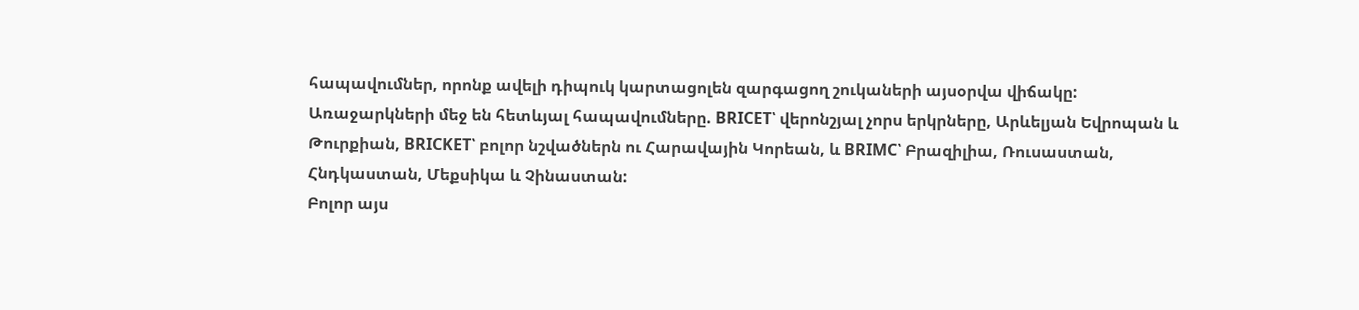հապավումներ, որոնք ավելի դիպուկ կարտացոլեն զարգացող շուկաների այսօրվա վիճակը:
Առաջարկների մեջ են հետևյալ հապավումները. BRICET՝ վերոնշյալ չորս երկրները, Արևելյան Եվրոպան և Թուրքիան, BRICKET՝ բոլոր նշվածներն ու Հարավային Կորեան, և BRIMC՝ Բրազիլիա, Ռուսաստան, Հնդկաստան, Մեքսիկա և Չինաստան:
Բոլոր այս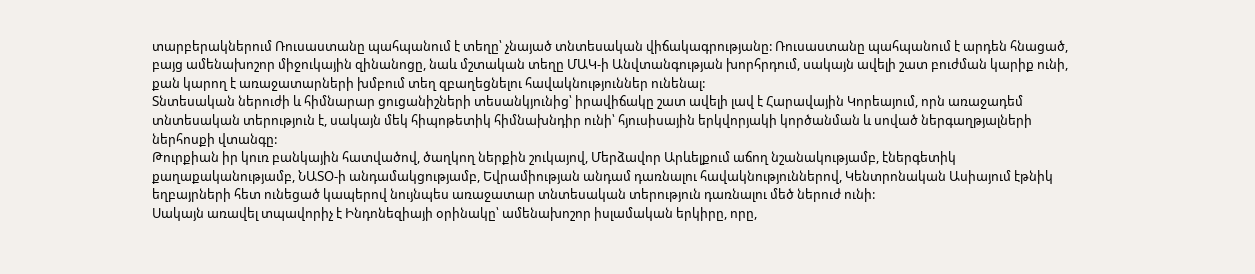տարբերակներում Ռուսաստանը պահպանում է տեղը՝ չնայած տնտեսական վիճակագրությանը: Ռուսաստանը պահպանում է արդեն հնացած, բայց ամենախոշոր միջուկային զինանոցը, նաև մշտական տեղը ՄԱԿ-ի Անվտանգության խորհրդում, սակայն ավելի շատ բուժման կարիք ունի, քան կարող է առաջատարների խմբում տեղ զբաղեցնելու հավակնություններ ունենալ:
Տնտեսական ներուժի և հիմնարար ցուցանիշների տեսանկյունից՝ իրավիճակը շատ ավելի լավ է Հարավային Կորեայում, որն առաջադեմ տնտեսական տերություն է, սակայն մեկ հիպոթետիկ հիմնախնդիր ունի՝ հյուսիսային երկվորյակի կործանման և սոված ներգաղթյալների ներհոսքի վտանգը:
Թուրքիան իր կուռ բանկային հատվածով, ծաղկող ներքին շուկայով, Մերձավոր Արևելքում աճող նշանակությամբ, էներգետիկ քաղաքականությամբ, ՆԱՏՕ-ի անդամակցությամբ, Եվրամիության անդամ դառնալու հավակնություններով, Կենտրոնական Ասիայում էթնիկ եղբայրների հետ ունեցած կապերով նույնպես առաջատար տնտեսական տերություն դառնալու մեծ ներուժ ունի:
Սակայն առավել տպավորիչ է Ինդոնեզիայի օրինակը՝ ամենախոշոր իսլամական երկիրը, որը,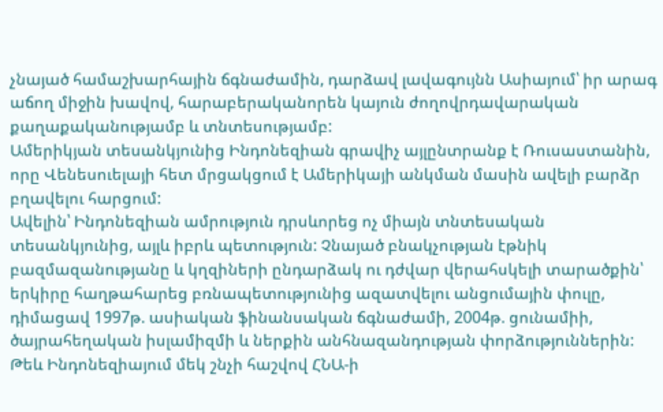չնայած համաշխարհային ճգնաժամին, դարձավ լավագույնն Ասիայում՝ իր արագ աճող միջին խավով, հարաբերականորեն կայուն ժողովրդավարական քաղաքականությամբ և տնտեսությամբ:
Ամերիկյան տեսանկյունից Ինդոնեզիան գրավիչ այլընտրանք է Ռուսաստանին, որը Վենեսուելայի հետ մրցակցում է Ամերիկայի անկման մասին ավելի բարձր բղավելու հարցում:
Ավելին՝ Ինդոնեզիան ամրություն դրսևորեց ոչ միայն տնտեսական տեսանկյունից, այլև իբրև պետություն: Չնայած բնակչության էթնիկ բազմազանությանը և կղզիների ընդարձակ ու դժվար վերահսկելի տարածքին՝ երկիրը հաղթահարեց բռնապետությունից ազատվելու անցումային փուլը, դիմացավ 1997թ. ասիական ֆինանսական ճգնաժամի, 2004թ. ցունամիի, ծայրահեղական իսլամիզմի և ներքին անհնազանդության փորձություններին:
Թեև Ինդոնեզիայում մեկ շնչի հաշվով ՀՆԱ-ի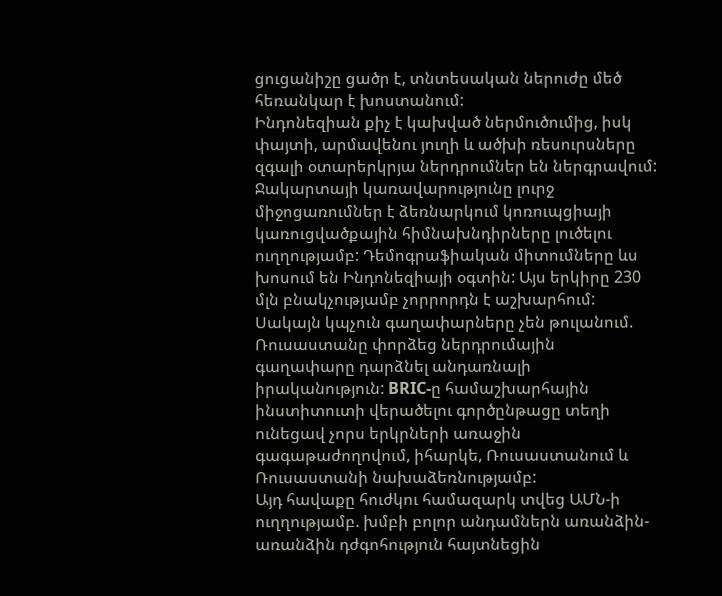ցուցանիշը ցածր է, տնտեսական ներուժը մեծ հեռանկար է խոստանում:
Ինդոնեզիան քիչ է կախված ներմուծումից, իսկ փայտի, արմավենու յուղի և ածխի ռեսուրսները զգալի օտարերկրյա ներդրումներ են ներգրավում: Ջակարտայի կառավարությունը լուրջ միջոցառումներ է ձեռնարկում կոռուպցիայի կառուցվածքային հիմնախնդիրները լուծելու ուղղությամբ: Դեմոգրաֆիական միտումները ևս խոսում են Ինդոնեզիայի օգտին: Այս երկիրը 230 մլն բնակչությամբ չորրորդն է աշխարհում:
Սակայն կպչուն գաղափարները չեն թուլանում. Ռուսաստանը փորձեց ներդրումային գաղափարը դարձնել անդառնալի իրականություն: BRIC-ը համաշխարհային ինստիտուտի վերածելու գործընթացը տեղի ունեցավ չորս երկրների առաջին գագաթաժողովում, իհարկե, Ռուսաստանում և Ռուսաստանի նախաձեռնությամբ:
Այդ հավաքը հուժկու համազարկ տվեց ԱՄՆ-ի ուղղությամբ. խմբի բոլոր անդամներն առանձին-առանձին դժգոհություն հայտնեցին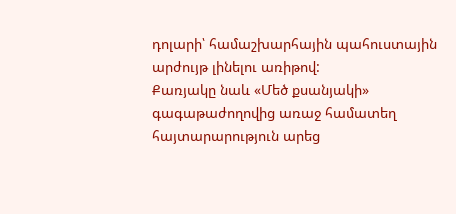դոլարի՝ համաշխարհային պահուստային արժույթ լինելու առիթով:
Քառյակը նաև «Մեծ քսանյակի» գագաթաժողովից առաջ համատեղ հայտարարություն արեց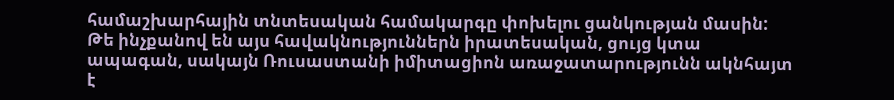համաշխարհային տնտեսական համակարգը փոխելու ցանկության մասին: Թե ինչքանով են այս հավակնություններն իրատեսական, ցույց կտա ապագան, սակայն Ռուսաստանի իմիտացիոն առաջատարությունն ակնհայտ է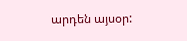արդեն այսօր: